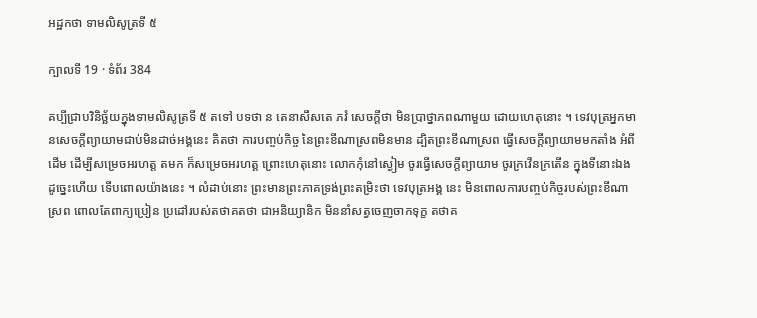អដ្ឋកថា ទាមលិសូត្រទី ៥

ក្បាលទី 19 · ទំព័រ 384

គប្បីជ្រាបវិនិច្ឆ័យក្នុងទាមលិសូត្រទី ៥ តទៅ បទថា ន តេនាសឹសតេ ភវំ សេចក្តីថា មិនប្រាថ្នាភពណាមួយ ដោយហេតុនោះ ។ ទេវបុត្រអ្នកមានសេចក្តីព្យាយាមជាប់មិនដាច់អង្គនេះ គិតថា ការបញ្ចប់កិច្ច នៃព្រះខីណាស្រពមិនមាន ដ្បិតព្រះខីណាស្រព ធ្វើសេចក្តីព្យាយាមមកតាំង អំពីដើម ដើម្បីសម្រេចអរហត្ត តមក ក៏សម្រេចអរហត្ត ព្រោះហេតុនោះ លោកកុំនៅស្ងៀម ចូរធ្វើសេចក្តីព្យាយាម ចូរក្រវើនក្រតើន ក្នុងទីនោះឯង ដូច្នេះហើយ ទើបពោលយ៉ាងនេះ ។ លំដាប់នោះ ព្រះមានព្រះភាគទ្រង់ព្រះតម្រិះថា ទេវបុត្រអង្គ នេះ មិនពោលការបញ្ចប់កិច្ចរបស់ព្រះខីណាស្រព ពោលតែពាក្យប្រៀន ប្រដៅរបស់តថាគតថា ជាអនិយ្យានិក មិននាំសត្វចេញចាកទុក្ខ តថាគ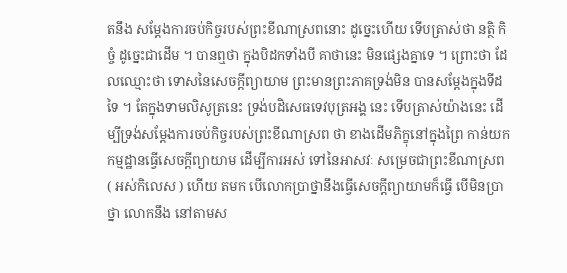តនឹង សម្តែងការចប់កិច្ចរបស់ព្រះខីណាស្រពនោះ ដូច្នេះហើយ ទើបត្រាស់ថា នត្ថិ កិច្ចំ ដូច្នេះជាដើម ។ បានឮថា ក្នុងបិដកទាំងបី គាថានេះ មិនផ្សេងគ្នាទេ ។ ព្រោះថា ដែលឈ្មោះថា ទោសនៃសេចក្តីព្យាយាម ព្រះមានព្រះភាគទ្រង់មិន បានសម្តែងក្នុងទីដទៃ ។ តែក្នុងទាមលិសូត្រនេះ ទ្រង់បដិសេធទេវបុត្រអង្គ នេះ ទើបត្រាស់យ៉ាងនេះ ដើម្បីទ្រង់សម្តែងការចប់កិច្ចរបស់ព្រះខីណាស្រព ថា ខាងដើមភិក្ខុនៅក្នុងព្រៃ កាន់យកកម្មដ្ឋានធ្វើសេចក្តីព្យាយាម ដើម្បីការអស់ ទៅនៃអាសវៈ សម្រេចជាព្រះខីណាស្រព ( អស់កិលេស ) ហើយ តមក បើលោកប្រាថ្នានឹងធ្វើសេចក្តីព្យាយាមក៏ធ្វើ បើមិនប្រាថ្នា លោកនឹង នៅតាមស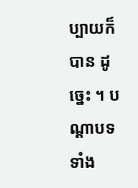ប្បាយក៏បាន ដូច្នេះ ។ បណ្តាបទទាំង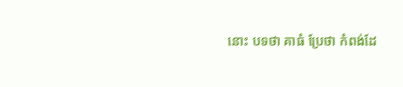នោះ បទថា គាធំ ប្រែថា កំពង់ដែ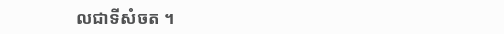លជាទីសំចត ។